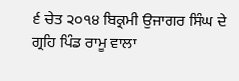੬ ਚੇਤ ੨੦੧੪ ਬਿਕ੍ਰਮੀ ਉਜਾਗਰ ਸਿੰਘ ਦੇ ਗ੍ਰਹਿ ਪਿੰਡ ਰਾਮੂ ਵਾਲਾ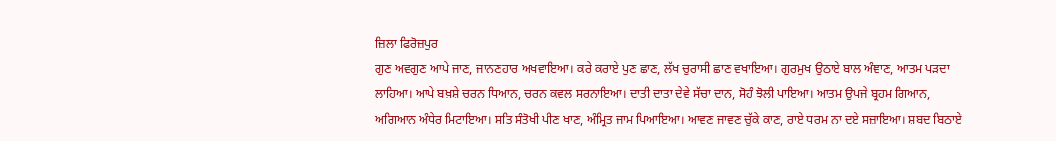ਜ਼ਿਲਾ ਫਿਰੋਜ਼ਪੁਰ
ਗੁਣ ਅਵਗੁਣ ਆਪੇ ਜਾਣ, ਜਾਨਣਹਾਰ ਅਖਵਾਇਆ। ਕਰੇ ਕਰਾਏ ਪੁਣ ਛਾਣ, ਲੱਖ ਚੁਰਾਸੀ ਛਾਣ ਵਖਾਇਆ। ਗੁਰਮੁਖ ਉਠਾਏ ਬਾਲ ਅੰਞਾਣ, ਆਤਮ ਪੜਦਾ ਲਾਹਿਆ। ਆਪੇ ਬਖ਼ਸ਼ੇ ਚਰਨ ਧਿਆਨ, ਚਰਨ ਕਵਲ ਸਰਨਾਇਆ। ਦਾਤੀ ਦਾਤਾ ਦੇਵੇ ਸੱਚਾ ਦਾਨ, ਸੋਹੰ ਝੋਲੀ ਪਾਇਆ। ਆਤਮ ਉਪਜੇ ਬ੍ਰਹਮ ਗਿਆਨ, ਅਗਿਆਨ ਅੰਧੇਰ ਮਿਟਾਇਆ। ਸਤਿ ਸੰਤੋਖੀ ਪੀਣ ਖਾਣ, ਅੰਮ੍ਰਿਤ ਜਾਮ ਪਿਆਇਆ। ਆਵਣ ਜਾਵਣ ਚੁੱਕੇ ਕਾਣ, ਰਾਏ ਧਰਮ ਨਾ ਦਏ ਸਜ਼ਾਇਆ। ਸ਼ਬਦ ਬਿਠਾਏ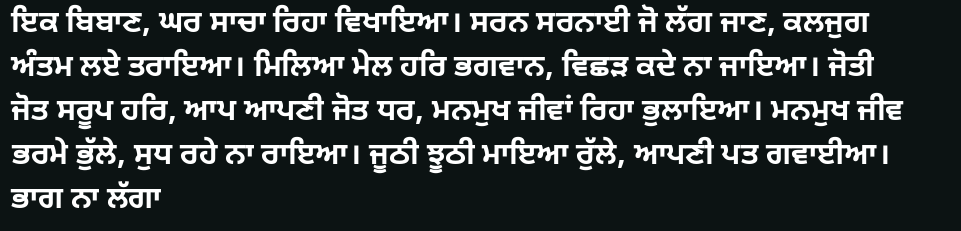ਇਕ ਬਿਬਾਣ, ਘਰ ਸਾਚਾ ਰਿਹਾ ਵਿਖਾਇਆ। ਸਰਨ ਸਰਨਾਈ ਜੋ ਲੱਗ ਜਾਣ, ਕਲਜੁਗ ਅੰਤਮ ਲਏ ਤਰਾਇਆ। ਮਿਲਿਆ ਮੇਲ ਹਰਿ ਭਗਵਾਨ, ਵਿਛੜ ਕਦੇ ਨਾ ਜਾਇਆ। ਜੋਤੀ ਜੋਤ ਸਰੂਪ ਹਰਿ, ਆਪ ਆਪਣੀ ਜੋਤ ਧਰ, ਮਨਮੁਖ ਜੀਵਾਂ ਰਿਹਾ ਭੁਲਾਇਆ। ਮਨਮੁਖ ਜੀਵ ਭਰਮੇ ਭੁੱਲੇ, ਸੁਧ ਰਹੇ ਨਾ ਰਾਇਆ। ਜੂਠੀ ਝੂਠੀ ਮਾਇਆ ਰੁੱਲੇ, ਆਪਣੀ ਪਤ ਗਵਾਈਆ। ਭਾਗ ਨਾ ਲੱਗਾ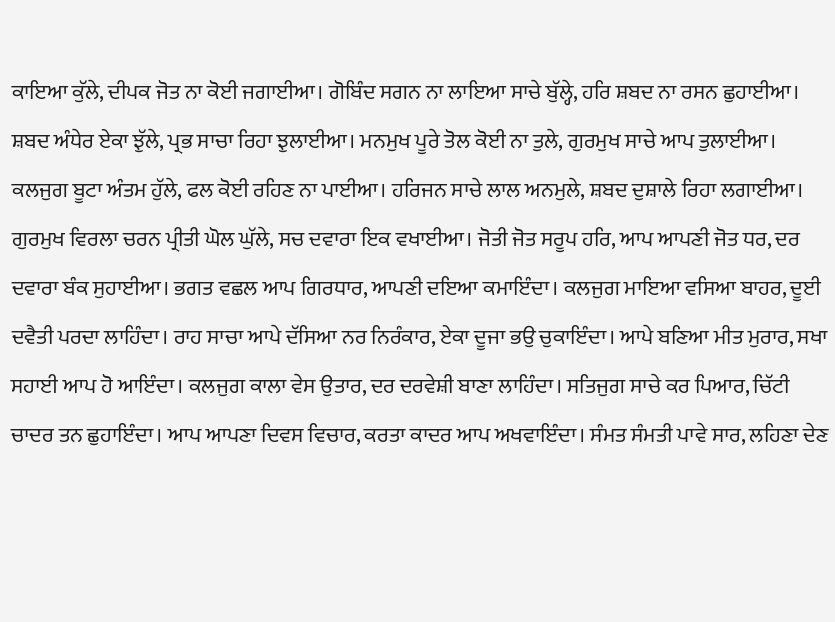ਕਾਇਆ ਕੁੱਲੇ, ਦੀਪਕ ਜੋਤ ਨਾ ਕੋਈ ਜਗਾਈਆ। ਗੋਬਿੰਦ ਸਗਨ ਨਾ ਲਾਇਆ ਸਾਚੇ ਬੁੱਲ੍ਹੇ, ਹਰਿ ਸ਼ਬਦ ਨਾ ਰਸਨ ਛੁਹਾਈਆ। ਸ਼ਬਦ ਅੰਧੇਰ ਏਕਾ ਝੁੱਲੇ, ਪ੍ਰਭ ਸਾਚਾ ਰਿਹਾ ਝੁਲਾਈਆ। ਮਨਮੁਖ ਪੂਰੇ ਤੋਲ ਕੋਈ ਨਾ ਤੁਲੇ, ਗੁਰਮੁਖ ਸਾਚੇ ਆਪ ਤੁਲਾਈਆ। ਕਲਜੁਗ ਬੂਟਾ ਅੰਤਮ ਹੁੱਲੇ, ਫਲ ਕੋਈ ਰਹਿਣ ਨਾ ਪਾਈਆ। ਹਰਿਜਨ ਸਾਚੇ ਲਾਲ ਅਨਮੁਲੇ, ਸ਼ਬਦ ਦੁਸ਼ਾਲੇ ਰਿਹਾ ਲਗਾਈਆ। ਗੁਰਮੁਖ ਵਿਰਲਾ ਚਰਨ ਪ੍ਰੀਤੀ ਘੋਲ ਘੁੱਲੇ, ਸਚ ਦਵਾਰਾ ਇਕ ਵਖਾਈਆ। ਜੋਤੀ ਜੋਤ ਸਰੂਪ ਹਰਿ, ਆਪ ਆਪਣੀ ਜੋਤ ਧਰ, ਦਰ ਦਵਾਰਾ ਬੰਕ ਸੁਹਾਈਆ। ਭਗਤ ਵਛਲ ਆਪ ਗਿਰਧਾਰ, ਆਪਣੀ ਦਇਆ ਕਮਾਇੰਦਾ। ਕਲਜੁਗ ਮਾਇਆ ਵਸਿਆ ਬਾਹਰ, ਦੂਈ ਦਵੈਤੀ ਪਰਦਾ ਲਾਹਿੰਦਾ। ਰਾਹ ਸਾਚਾ ਆਪੇ ਦੱਸਿਆ ਨਰ ਨਿਰੰਕਾਰ, ਏਕਾ ਦੂਜਾ ਭਉ ਚੁਕਾਇੰਦਾ। ਆਪੇ ਬਣਿਆ ਮੀਤ ਮੁਰਾਰ, ਸਖਾ ਸਹਾਈ ਆਪ ਹੋ ਆਇੰਦਾ। ਕਲਜੁਗ ਕਾਲਾ ਵੇਸ ਉਤਾਰ, ਦਰ ਦਰਵੇਸ਼ੀ ਬਾਣਾ ਲਾਹਿੰਦਾ। ਸਤਿਜੁਗ ਸਾਚੇ ਕਰ ਪਿਆਰ, ਚਿੱਟੀ ਚਾਦਰ ਤਨ ਛੁਹਾਇੰਦਾ। ਆਪ ਆਪਣਾ ਦਿਵਸ ਵਿਚਾਰ, ਕਰਤਾ ਕਾਦਰ ਆਪ ਅਖਵਾਇੰਦਾ। ਸੰਮਤ ਸੰਮਤੀ ਪਾਵੇ ਸਾਰ, ਲਹਿਣਾ ਦੇਣ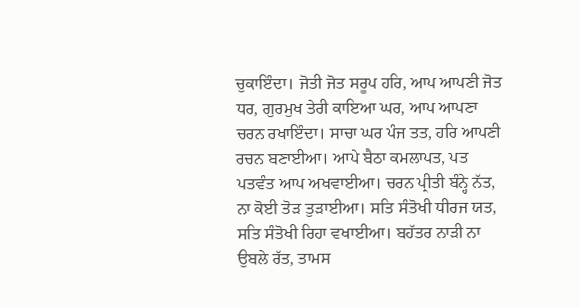ਚੁਕਾਇੰਦਾ। ਜੋਤੀ ਜੋਤ ਸਰੂਪ ਹਰਿ, ਆਪ ਆਪਣੀ ਜੋਤ ਧਰ, ਗੁਰਮੁਖ ਤੇਰੀ ਕਾਇਆ ਘਰ, ਆਪ ਆਪਣਾ ਚਰਨ ਰਖਾਇੰਦਾ। ਸਾਚਾ ਘਰ ਪੰਜ ਤਤ, ਹਰਿ ਆਪਣੀ ਰਚਨ ਬਣਾਈਆ। ਆਪੇ ਬੈਠਾ ਕਮਲਾਪਤ, ਪਤ ਪਤਵੰਤ ਆਪ ਅਖਵਾਈਆ। ਚਰਨ ਪ੍ਰੀਤੀ ਬੰਨ੍ਹੇ ਨੱਤ, ਨਾ ਕੋਈ ਤੋੜ ਤੁੜਾਈਆ। ਸਤਿ ਸੰਤੋਖੀ ਧੀਰਜ ਯਤ, ਸਤਿ ਸੰਤੋਖੀ ਰਿਹਾ ਵਖਾਈਆ। ਬਹੱਤਰ ਨਾੜੀ ਨਾ ਉਬਲੇ ਰੱਤ, ਤਾਮਸ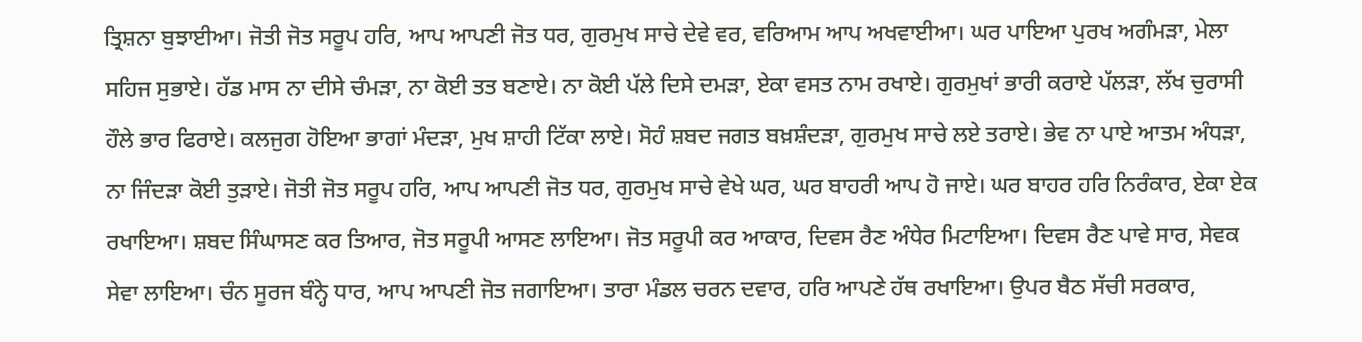ਤ੍ਰਿਸ਼ਨਾ ਬੁਝਾਈਆ। ਜੋਤੀ ਜੋਤ ਸਰੂਪ ਹਰਿ, ਆਪ ਆਪਣੀ ਜੋਤ ਧਰ, ਗੁਰਮੁਖ ਸਾਚੇ ਦੇਵੇ ਵਰ, ਵਰਿਆਮ ਆਪ ਅਖਵਾਈਆ। ਘਰ ਪਾਇਆ ਪੁਰਖ ਅਗੰਮੜਾ, ਮੇਲਾ ਸਹਿਜ ਸੁਭਾਏ। ਹੱਡ ਮਾਸ ਨਾ ਦੀਸੇ ਚੰਮੜਾ, ਨਾ ਕੋਈ ਤਤ ਬਣਾਏ। ਨਾ ਕੋਈ ਪੱਲੇ ਦਿਸੇ ਦਮੜਾ, ਏਕਾ ਵਸਤ ਨਾਮ ਰਖਾਏ। ਗੁਰਮੁਖਾਂ ਭਾਰੀ ਕਰਾਏ ਪੱਲੜਾ, ਲੱਖ ਚੁਰਾਸੀ ਹੌਲੇ ਭਾਰ ਫਿਰਾਏ। ਕਲਜੁਗ ਹੋਇਆ ਭਾਗਾਂ ਮੰਦੜਾ, ਮੁਖ ਸ਼ਾਹੀ ਟਿੱਕਾ ਲਾਏ। ਸੋਹੰ ਸ਼ਬਦ ਜਗਤ ਬਖ਼ਸ਼ੰਦੜਾ, ਗੁਰਮੁਖ ਸਾਚੇ ਲਏ ਤਰਾਏ। ਭੇਵ ਨਾ ਪਾਏ ਆਤਮ ਅੰਧੜਾ, ਨਾ ਜਿੰਦੜਾ ਕੋਈ ਤੁੜਾਏ। ਜੋਤੀ ਜੋਤ ਸਰੂਪ ਹਰਿ, ਆਪ ਆਪਣੀ ਜੋਤ ਧਰ, ਗੁਰਮੁਖ ਸਾਚੇ ਵੇਖੇ ਘਰ, ਘਰ ਬਾਹਰੀ ਆਪ ਹੋ ਜਾਏ। ਘਰ ਬਾਹਰ ਹਰਿ ਨਿਰੰਕਾਰ, ਏਕਾ ਏਕ ਰਖਾਇਆ। ਸ਼ਬਦ ਸਿੰਘਾਸਣ ਕਰ ਤਿਆਰ, ਜੋਤ ਸਰੂਪੀ ਆਸਣ ਲਾਇਆ। ਜੋਤ ਸਰੂਪੀ ਕਰ ਆਕਾਰ, ਦਿਵਸ ਰੈਣ ਅੰਧੇਰ ਮਿਟਾਇਆ। ਦਿਵਸ ਰੈਣ ਪਾਵੇ ਸਾਰ, ਸੇਵਕ ਸੇਵਾ ਲਾਇਆ। ਚੰਨ ਸੂਰਜ ਬੰਨ੍ਹੇ ਧਾਰ, ਆਪ ਆਪਣੀ ਜੋਤ ਜਗਾਇਆ। ਤਾਰਾ ਮੰਡਲ ਚਰਨ ਦਵਾਰ, ਹਰਿ ਆਪਣੇ ਹੱਥ ਰਖਾਇਆ। ਉਪਰ ਬੈਠ ਸੱਚੀ ਸਰਕਾਰ,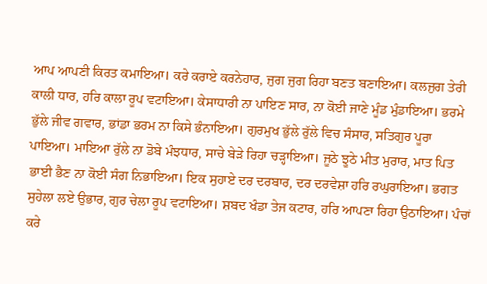ਆਪ ਆਪਣੀ ਕਿਰਤ ਕਮਾਇਆ। ਕਰੇ ਕਰਾਏ ਕਰਨੇਹਾਰ, ਜੁਗ ਜੁਗ ਰਿਹਾ ਬਣਤ ਬਣਾਇਆ। ਕਲਜੁਗ ਤੇਰੀ ਕਾਲੀ ਧਾਰ, ਹਰਿ ਕਾਲਾ ਰੂਪ ਵਟਾਇਆ। ਕੇਸਾਧਾਰੀ ਨਾ ਪਾਇਣ ਸਾਰ, ਨਾ ਕੋਈ ਜਾਣੇ ਮੂੰਡ ਮੁੰਡਾਇਆ। ਭਰਮੇ ਭੁੱਲੇ ਜੀਵ ਗਵਾਰ, ਭਾਂਡਾ ਭਰਮ ਨਾ ਕਿਸੇ ਭੰਨਾਇਆ। ਗੁਰਮੁਖ ਭੁੱਲੇ ਰੁੱਲੇ ਵਿਚ ਸੰਸਾਰ, ਸਤਿਗੁਰ ਪੂਰਾ ਪਾਇਆ। ਮਾਇਆ ਰੁੱਲੇ ਨਾ ਡੋਬੇ ਮੰਝਧਾਰ, ਸਾਚੇ ਬੇੜੇ ਰਿਹਾ ਚੜ੍ਹਾਇਆ। ਜੂਠੇ ਝੂਠੇ ਮੀਤ ਮੁਰਾਰ, ਮਾਤ ਪਿਤ ਭਾਈ ਭੈਣ ਨਾ ਕੋਈ ਸੰਗ ਨਿਭਾਇਆ। ਇਕ ਸੁਹਾਏ ਦਰ ਦਰਬਾਰ, ਦਰ ਦਰਵੇਸ਼ਾ ਹਰਿ ਰਘੁਰਾਇਆ। ਭਗਤ ਸੁਹੇਲਾ ਲਏ ਉਭਾਰ, ਗੁਰ ਚੇਲਾ ਰੂਪ ਵਟਾਇਆ। ਸ਼ਬਦ ਖੰਡਾ ਤੇਜ ਕਟਾਰ, ਹਰਿ ਆਪਣਾ ਰਿਹਾ ਉਠਾਇਆ। ਪੰਚਾਂ ਕਰੇ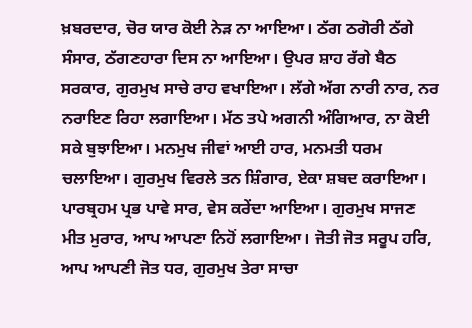ਖ਼ਬਰਦਾਰ, ਚੋਰ ਯਾਰ ਕੋਈ ਨੇੜ ਨਾ ਆਇਆ। ਠੱਗ ਠਗੋਰੀ ਠੱਗੇ ਸੰਸਾਰ, ਠੱਗਣਹਾਰਾ ਦਿਸ ਨਾ ਆਇਆ। ਉਪਰ ਸ਼ਾਹ ਰੱਗੇ ਬੈਠ ਸਰਕਾਰ, ਗੁਰਮੁਖ ਸਾਚੇ ਰਾਹ ਵਖਾਇਆ। ਲੱਗੇ ਅੱਗ ਨਾਰੀ ਨਾਰ, ਨਰ ਨਰਾਇਣ ਰਿਹਾ ਲਗਾਇਆ। ਮੱਠ ਤਪੇ ਅਗਨੀ ਅੰਗਿਆਰ, ਨਾ ਕੋਈ ਸਕੇ ਬੁਝਾਇਆ। ਮਨਮੁਖ ਜੀਵਾਂ ਆਈ ਹਾਰ, ਮਨਮਤੀ ਧਰਮ ਚਲਾਇਆ। ਗੁਰਮੁਖ ਵਿਰਲੇ ਤਨ ਸ਼ਿੰਗਾਰ, ਏਕਾ ਸ਼ਬਦ ਕਰਾਇਆ। ਪਾਰਬ੍ਰਹਮ ਪ੍ਰਭ ਪਾਵੇ ਸਾਰ, ਵੇਸ ਕਰੇਂਦਾ ਆਇਆ। ਗੁਰਮੁਖ ਸਾਜਣ ਮੀਤ ਮੁਰਾਰ, ਆਪ ਆਪਣਾ ਨਿਹੋਂ ਲਗਾਇਆ। ਜੋਤੀ ਜੋਤ ਸਰੂਪ ਹਰਿ, ਆਪ ਆਪਣੀ ਜੋਤ ਧਰ, ਗੁਰਮੁਖ ਤੇਰਾ ਸਾਚਾ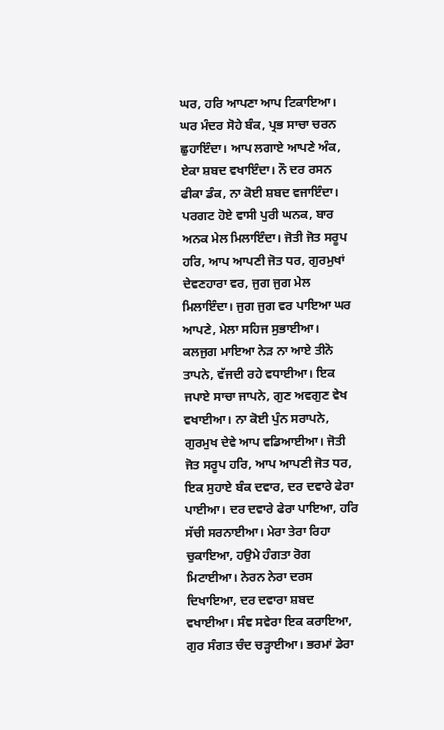ਘਰ, ਹਰਿ ਆਪਣਾ ਆਪ ਟਿਕਾਇਆ। ਘਰ ਮੰਦਰ ਸੋਹੇ ਬੰਕ, ਪ੍ਰਭ ਸਾਚਾ ਚਰਨ ਛੁਹਾਇੰਦਾ। ਆਪ ਲਗਾਏ ਆਪਣੇ ਅੰਕ, ਏਕਾ ਸ਼ਬਦ ਵਖਾਇੰਦਾ। ਨੌ ਦਰ ਰਸਨ ਫੀਕਾ ਡੰਕ, ਨਾ ਕੋਈ ਸ਼ਬਦ ਵਜਾਇੰਦਾ। ਪਰਗਟ ਹੋਏ ਵਾਸੀ ਪੁਰੀ ਘਨਕ, ਬਾਰ ਅਨਕ ਮੇਲ ਮਿਲਾਇੰਦਾ। ਜੋਤੀ ਜੋਤ ਸਰੂਪ ਹਰਿ, ਆਪ ਆਪਣੀ ਜੋਤ ਧਰ, ਗੁਰਮੁਖਾਂ ਦੇਵਣਹਾਰਾ ਵਰ, ਜੁਗ ਜੁਗ ਮੇਲ ਮਿਲਾਇੰਦਾ। ਜੁਗ ਜੁਗ ਵਰ ਪਾਇਆ ਘਰ ਆਪਣੇ, ਮੇਲਾ ਸਹਿਜ ਸੁਭਾਈਆ। ਕਲਜੁਗ ਮਾਇਆ ਨੇੜ ਨਾ ਆਏ ਤੀਨੋ ਤਾਪਨੇ, ਵੱਜਦੀ ਰਹੇ ਵਧਾਈਆ। ਇਕ ਜਪਾਏ ਸਾਚਾ ਜਾਪਨੇ, ਗੁਣ ਅਵਗੁਣ ਵੇਖ ਵਖਾਈਆ। ਨਾ ਕੋਈ ਪੁੰਨ ਸਰਾਪਨੇ, ਗੁਰਮੁਖ ਦੇਵੇ ਆਪ ਵਡਿਆਈਆ। ਜੋਤੀ ਜੋਤ ਸਰੂਪ ਹਰਿ, ਆਪ ਆਪਣੀ ਜੋਤ ਧਰ, ਇਕ ਸੁਹਾਏ ਬੰਕ ਦਵਾਰ, ਦਰ ਦਵਾਰੇ ਫੇਰਾ ਪਾਈਆ। ਦਰ ਦਵਾਰੇ ਫੇਰਾ ਪਾਇਆ, ਹਰਿ ਸੱਚੀ ਸਰਨਾਈਆ। ਮੇਰਾ ਤੇਰਾ ਰਿਹਾ ਚੁਕਾਇਆ, ਹਉਮੇ ਹੰਗਤਾ ਰੋਗ ਮਿਟਾਈਆ। ਨੇਰਨ ਨੇਰਾ ਦਰਸ ਦਿਖਾਇਆ, ਦਰ ਦਵਾਰਾ ਸ਼ਬਦ ਵਖਾਈਆ। ਸੰਞ ਸਵੇਰਾ ਇਕ ਕਰਾਇਆ, ਗੁਰ ਸੰਗਤ ਚੰਦ ਚੜ੍ਹਾਈਆ। ਭਰਮਾਂ ਡੇਰਾ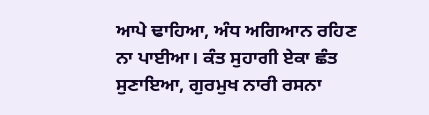ਆਪੇ ਢਾਹਿਆ, ਅੰਧ ਅਗਿਆਨ ਰਹਿਣ ਨਾ ਪਾਈਆ। ਕੰਤ ਸੁਹਾਗੀ ਏਕਾ ਛੰਤ ਸੁਣਾਇਆ, ਗੁਰਮੁਖ ਨਾਰੀ ਰਸਨਾ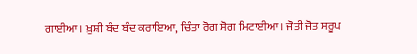ਗਾਈਆ। ਖ਼ੁਸ਼ੀ ਬੰਦ ਬੰਦ ਕਰਾਇਆ, ਚਿੰਤਾ ਰੋਗ ਸੋਗ ਮਿਟਾਈਆ। ਜੋਤੀ ਜੋਤ ਸਰੂਪ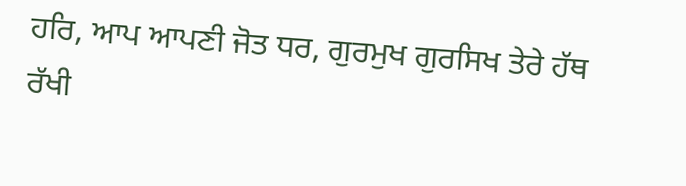ਹਰਿ, ਆਪ ਆਪਣੀ ਜੋਤ ਧਰ, ਗੁਰਮੁਖ ਗੁਰਸਿਖ ਤੇਰੇ ਹੱਥ ਰੱਖੀ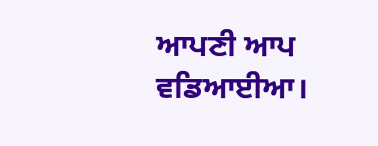ਆਪਣੀ ਆਪ ਵਡਿਆਈਆ।